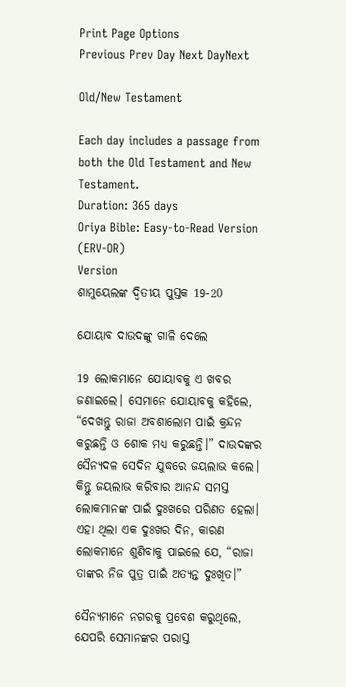Print Page Options
Previous Prev Day Next DayNext

Old/New Testament

Each day includes a passage from both the Old Testament and New Testament.
Duration: 365 days
Oriya Bible: Easy-to-Read Version (ERV-OR)
Version
ଶାମୁୟେଲଙ୍କ ଦ୍ୱିତୀୟ ପୁସ୍ତକ 19-20

ଯୋୟାବ ଦାଉଦଙ୍କୁ ଗାଳି ଦେଲେ

19 ଲୋକମାନେ ଯୋୟାବକୁ ଏ ଖବର ଜଣାଇଲେ। ସେମାନେ ଯୋୟାବକୁ କହିଲେ, “ଦେଖନ୍ତୁ ରାଜା ଅବଶାଲୋମ ପାଇଁ କ୍ରନ୍ଦନ କରୁଛନ୍ତି ଓ ଶୋକ ମଧ୍ୟ କରୁଛନ୍ତି।” ଦାଉଦଙ୍କର ସୈନ୍ୟଦଳ ସେଦିନ ଯୁଦ୍ଧରେ ଜୟଲାଭ କଲେ। କିନ୍ତୁ ଜୟଲାଭ କରିବାର ଆନନ୍ଦ ସମସ୍ତ ଲୋକମାନଙ୍କ ପାଇଁ ଦୁଃଖରେ ପରିଣତ ହେଲା। ଏହା ଥିଲା ଏକ ଦୁଃଖର ଦିନ, କାରଣ ଲୋକମାନେ ଶୁଣିବାକୁ ପାଇଲେ ଯେ, “ରାଜା ତାଙ୍କର ନିଜ ପୁତ୍ର ପାଇଁ ଅତ୍ୟନ୍ତ ଦୁଃଖିତ।”

ସୈନ୍ୟମାନେ ନଗରକୁ ପ୍ରବେଶ କରୁଥିଲେ, ଯେପରି ସେମାନଙ୍କର ପରାସ୍ତ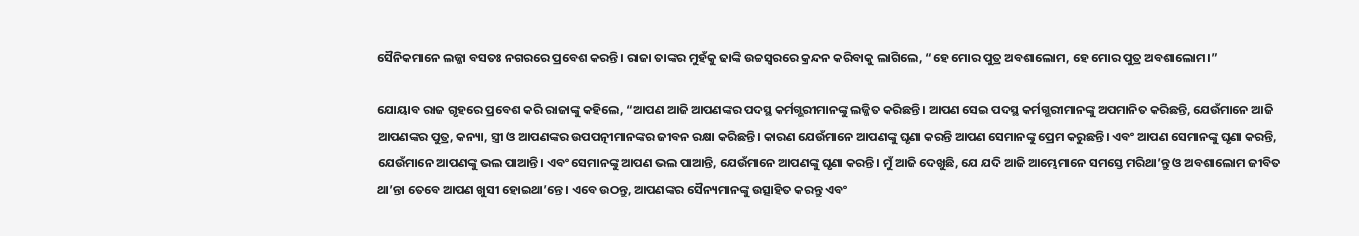ସୈନିକମାନେ ଲଜ୍ଜା ବସତଃ ନଗରରେ ପ୍ରବେଶ କରନ୍ତି। ରାଜା ତାଙ୍କର ମୁହଁକୁ ଢାଙ୍କି ଉଚ୍ଚସ୍ୱରରେ କ୍ରନ୍ଦନ କରିବାକୁ ଲାଗିଲେ, “ହେ ମୋର ପୁତ୍ର ଅବଶାଲୋମ, ହେ ମୋର ପୁତ୍ର ଅବଶାଲୋମ।”

ଯୋୟାବ ରାଜ ଗୃହରେ ପ୍ରବେଶ କରି ରାଜାଙ୍କୁ କହିଲେ, “ଆପଣ ଆଜି ଆପଣଙ୍କର ପଦସ୍ଥ କର୍ମଗ୍ଭରୀମାନଙ୍କୁ ଲଜ୍ଜିତ କରିଛନ୍ତି। ଆପଣ ସେଇ ପଦସ୍ଥ କର୍ମଗ୍ଭରୀମାନଙ୍କୁ ଅପମାନିତ କରିଛନ୍ତି, ଯେଉଁମାନେ ଆଜି ଆପଣଙ୍କର ପୁତ୍ର, କନ୍ୟା, ସ୍ତ୍ରୀ ଓ ଆପଣଙ୍କର ଉପପତ୍ନୀମାନଙ୍କର ଜୀବନ ରକ୍ଷା କରିଛନ୍ତି। କାରଣ ଯେଉଁମାନେ ଆପଣଙ୍କୁ ଘୃଣା କରନ୍ତି ଆପଣ ସେମାନଙ୍କୁ ପ୍ରେମ କରୁଛନ୍ତି। ଏବଂ ଆପଣ ସେମାନଙ୍କୁ ଘୃଣା କରନ୍ତି, ଯେଉଁମାନେ ଆପଣଙ୍କୁ ଭଲ ପାଆନ୍ତି। ଏବଂ ସେମାନଙ୍କୁ ଆପଣ ଭଲ ପାଆନ୍ତି, ଯେଉଁମାନେ ଆପଣଙ୍କୁ ଘୃଣା କରନ୍ତି। ମୁଁ ଆଜି ଦେଖୁଛି, ଯେ ଯଦି ଆଜି ଆମ୍ଭେମାନେ ସମସ୍ତେ ମରିଥା’ନ୍ତୁ ଓ ଅବଶାଲୋମ ଜୀବିତ ଥା’ନ୍ତା ତେବେ ଆପଣ ଖୁସୀ ହୋଇଥା’ନ୍ତେ। ଏବେ ଉଠନ୍ତୁ, ଆପଣଙ୍କର ସୈନ୍ୟମାନଙ୍କୁ ଉତ୍ସାହିତ କରନ୍ତୁ ଏବଂ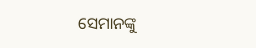ସେମାନଙ୍କୁ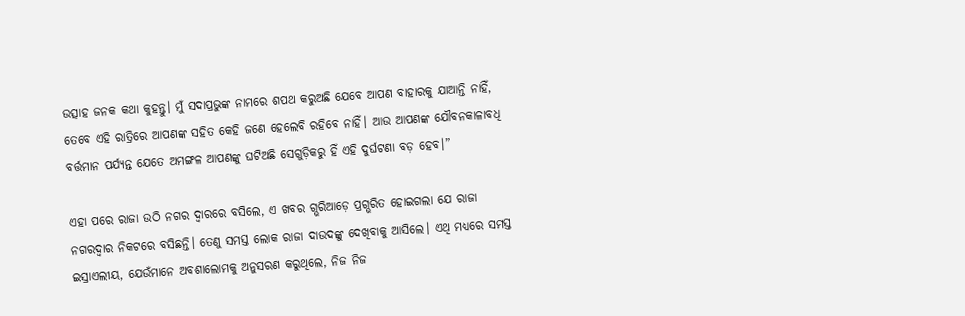ଉତ୍ସାହ ଜନକ କଥା କୁହନ୍ତୁ। ମୁଁ ସଦାପ୍ରଭୁଙ୍କ ନାମରେ ଶପଥ କରୁଅଛି ଯେବେ ଆପଣ ବାହାରକୁ ଯାଆନ୍ତି ନାହିଁ, ତେବେ ଏହି ରାତ୍ରିରେ ଆପଣଙ୍କ ସହିତ କେହି ଜଣେ ହେଲେବି ରହିବେ ନାହିଁ। ଆଉ ଆପଣଙ୍କ ଯୌବନକାଳାବଧି ବର୍ତ୍ତମାନ ପର୍ଯ୍ୟନ୍ତ ଯେତେ ଅମଙ୍ଗଳ ଆପଣଙ୍କୁ ଘଟିଅଛି ସେଗୁଡ଼ିକରୁ ହିଁ ଏହି ଦୁର୍ଘଟଣା ବଡ଼ ହେବ।”

ଏହା ପରେ ରାଜା ଉଠି ନଗର ଦ୍ୱାରରେ ବସିଲେ, ଏ ଖବର ଗ୍ଭରିଆଡ଼େ ପ୍ରଗ୍ଭରିତ ହୋଇଗଲା ଯେ ରାଜା ନଗରଦ୍ୱାର ନିକଟରେ ବସିଛନ୍ତି। ତେଣୁ ସମସ୍ତ ଲୋକ ରାଜା ଦାଉଦଙ୍କୁ ଦେଖିବାକୁ ଆସିଲେ। ଏଥି ମଧ୍ୟରେ ସମସ୍ତ ଇସ୍ରାଏଲୀୟ, ଯେଉଁମାନେ ଅବଶାଲୋମକୁ ଅନୁସରଣ କରୁଥିଲେ, ନିଜ ନିଜ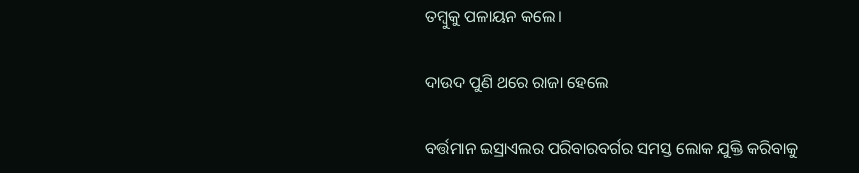ତମ୍ବୁକୁ ପଳାୟନ କଲେ।

ଦାଉଦ ପୁଣି ଥରେ ରାଜା ହେଲେ

ବର୍ତ୍ତମାନ ଇସ୍ରାଏଲର ପରିବାରବର୍ଗର ସମସ୍ତ ଲୋକ ଯୁକ୍ତି କରିବାକୁ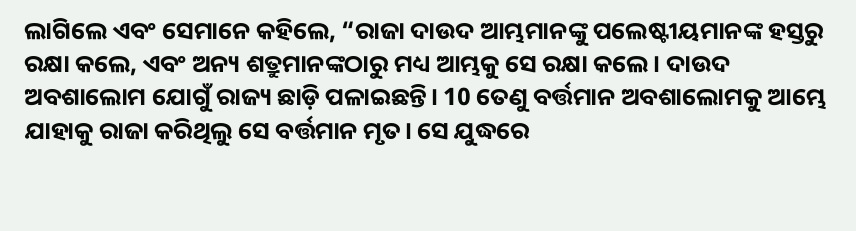ଲାଗିଲେ ଏବଂ ସେମାନେ କହିଲେ, “ରାଜା ଦାଉଦ ଆମ୍ଭମାନଙ୍କୁ ପଲେଷ୍ଟୀୟମାନଙ୍କ ହସ୍ତରୁ ରକ୍ଷା କଲେ, ଏବଂ ଅନ୍ୟ ଶତ୍ରୁମାନଙ୍କଠାରୁ ମଧ୍ୟ ଆମ୍ଭକୁ ସେ ରକ୍ଷା କଲେ। ଦାଉଦ ଅବଶାଲୋମ ଯୋଗୁଁ ରାଜ୍ୟ ଛାଡ଼ି ପଳାଇଛନ୍ତି। 10 ତେଣୁ ବର୍ତ୍ତମାନ ଅବଶାଲୋମକୁ ଆମ୍ଭେ ଯାହାକୁ ରାଜା କରିଥିଲୁ ସେ ବର୍ତ୍ତମାନ ମୃତ। ସେ ଯୁଦ୍ଧରେ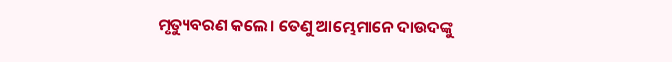ମୃତ୍ୟୁବରଣ କଲେ। ତେଣୁ ଆମ୍ଭେମାନେ ଦାଉଦଙ୍କୁ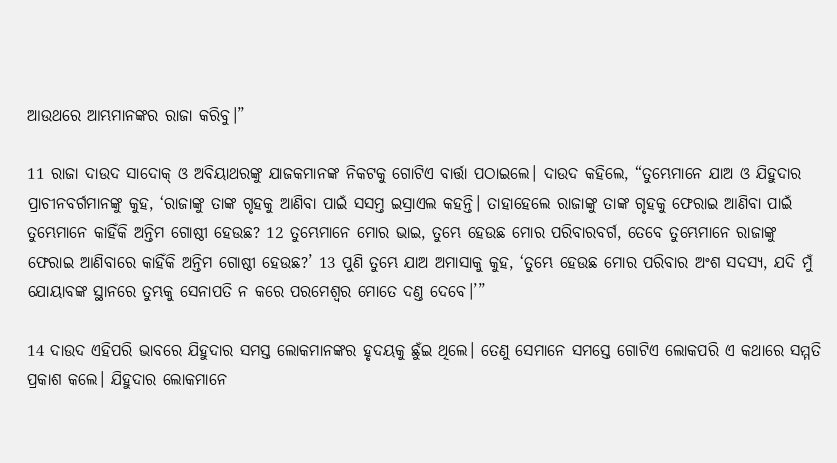ଆଉଥରେ ଆମ୍ଭମାନଙ୍କର ରାଜା କରିବୁ।”

11 ରାଜା ଦାଉଦ ସାଦୋକ୍ ଓ ଅବିୟାଥରଙ୍କୁ ଯାଜକମାନଙ୍କ ନିକଟକୁ ଗୋଟିଏ ବାର୍ତ୍ତା ପଠାଇଲେ। ଦାଉଦ କହିଲେ, “ତୁମ୍ଭେମାନେ ଯାଅ ଓ ଯିହୁଦାର ପ୍ରାଚୀନବର୍ଗମାନଙ୍କୁ କୁହ, ‘ରାଜାଙ୍କୁ ତାଙ୍କ ଗୃହକୁ ଆଣିବା ପାଇଁ ସସମ୍ତ ଇସ୍ରାଏଲ କହନ୍ତି। ତାହାହେଲେ ରାଜାଙ୍କୁ ତାଙ୍କ ଗୃହକୁ ଫେରାଇ ଆଣିବା ପାଇଁ ତୁମ୍ଭେମାନେ କାହିଁକି ଅନ୍ତିମ ଗୋଷ୍ଠୀ ହେଉଛ? 12 ତୁମ୍ଭେମାନେ ମୋର ଭାଇ, ତୁମ୍ଭେ ହେଉଛ ମୋର ପରିବାରବର୍ଗ, ତେବେ ତୁମ୍ଭେମାନେ ରାଜାଙ୍କୁ ଫେରାଇ ଆଣିବାରେ କାହିଁକି ଅନ୍ତିମ ଗୋଷ୍ଠୀ ହେଉଛ?’ 13 ପୁଣି ତୁମ୍ଭେ ଯାଅ ଅମାସାକୁ କୁହ, ‘ତୁମ୍ଭେ ହେଉଛ ମୋର ପରିବାର ଅଂଶ ସଦସ୍ୟ, ଯଦି ମୁଁ ଯୋୟାବଙ୍କ ସ୍ଥାନରେ ତୁମ୍ଭକୁ ସେନାପତି ନ କରେ ପରମେଶ୍ୱର ମୋତେ ଦଣ୍ତ ଦେବେ।’”

14 ଦାଉଦ ଏହିପରି ଭାବରେ ଯିହୁଦାର ସମସ୍ତ ଲୋକମାନଙ୍କର ହୃଦୟକୁ ଛୁଁଇ ଥିଲେ। ତେଣୁ ସେମାନେ ସମସ୍ତେ ଗୋଟିଏ ଲୋକପରି ଏ କଥାରେ ସମ୍ମତି ପ୍ରକାଶ କଲେ। ଯିହୁଦାର ଲୋକମାନେ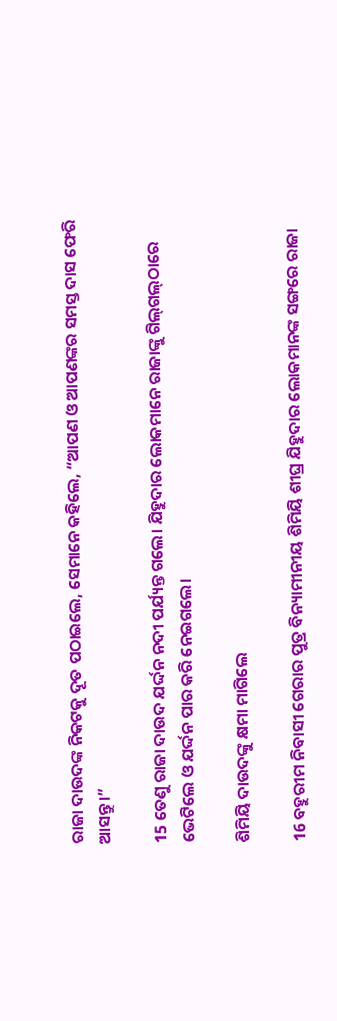ରାଜା ଦାଉଦଙ୍କ ନିକଟକୁ ଦୂତ ପଠାଇଲେ, ସେମାନେ କହିଲେ, “ଆପଣ ଓ ଆପଣଙ୍କର ସମସ୍ତ ଦାସ ଫେରି ଆସନ୍ତୁ।”

15 ତେଣୁ ରାଜା ଦାଉଦ ଯର୍ଦ୍ଦନ ନଦୀ ପର୍ଯ୍ୟନ୍ତ ଗଲେ। ଯିହୁଦାର ଲୋକମାନେ ରାଜାଙ୍କୁ ଗି‌ଲ୍‌ଗ‌ଲ୍‌ଠାରେ ଭେଟିଲେ ଓ ଯର୍ଦ୍ଦନ ପାର କରି ନେଇଗଲେ।

ଶିମିୟି ଦାଉଦଙ୍କୁ କ୍ଷମା ମାଗିଲେ

16 ବହୁରୀମ ନିବାସୀ ଗେରାର ପୁତ୍ର ବିନ୍ୟାମୀନୀୟ ଶିମିୟି ଶୀଘ୍ର ଯିହୁଦାର ଲୋକମାନଙ୍କ ସଙ୍ଗରେ ରାଜା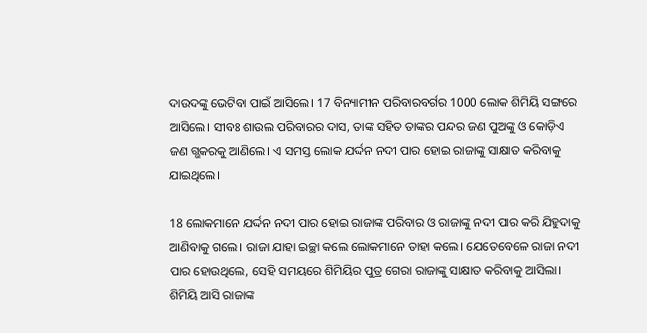ଦାଉଦଙ୍କୁ ଭେଟିବା ପାଇଁ ଆସିଲେ। 17 ବିନ୍ୟାମୀନ ପରିବାରବର୍ଗର 1000 ଲୋକ ଶିମିୟି ସଙ୍ଗରେ ଆସିଲେ। ସୀବଃ ଶାଉଲ ପରିବାରର ଦାସ, ତାଙ୍କ ସହିତ ତାଙ୍କର ପନ୍ଦର ଜଣ ପୁଅଙ୍କୁ ଓ କୋଡ଼ିଏ ଜଣ ଗ୍ଭକରକୁ ଆଣିଲେ। ଏ ସମସ୍ତ ଲୋକ ଯର୍ଦ୍ଦନ ନଦୀ ପାର ହୋଇ ରାଜାଙ୍କୁ ସାକ୍ଷାତ କରିବାକୁ ଯାଇଥିଲେ।

18 ଲୋକମାନେ ଯର୍ଦ୍ଦନ ନଦୀ ପାର ହୋଇ ରାଜାଙ୍କ ପରିବାର ଓ ରାଜାଙ୍କୁ ନଦୀ ପାର କରି ଯିହୁଦାକୁ ଆଣିବାକୁ ଗଲେ। ରାଜା ଯାହା ଇଚ୍ଛା କଲେ ଲୋକମାନେ ତାହା କଲେ। ଯେତେବେଳେ ରାଜା ନଦୀ ପାର ହୋଉଥିଲେ, ସେହି ସମୟରେ ଶିମିୟିର ପୁତ୍ର ଗେରା ରାଜାଙ୍କୁ ସାକ୍ଷାତ କରିବାକୁ ଆସିଲା। ଶିମିୟି ଆସି ରାଜାଙ୍କ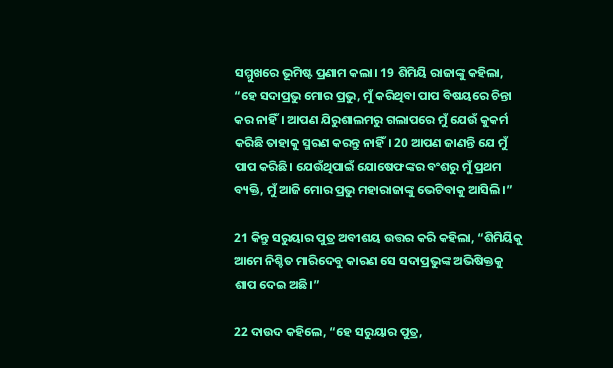ସମ୍ମୁଖରେ ଭୂମିଷ୍ଟ ପ୍ରଣାମ କଲା। 19 ଶିମିୟି ରାଜାଙ୍କୁ କହିଲା, “ହେ ସଦାପ୍ରଭୁ ମୋର ପ୍ରଭୁ, ମୁଁ କରିଥିବା ପାପ ବିଷୟରେ ଚିନ୍ତା କର ନାହିଁ। ଆପଣ ଯିରୁଶାଲମରୁ ଗଲାପରେ ମୁଁ ଯେଉଁ କୁକର୍ମ କରିଛି ତାହାକୁ ସ୍ମରଣ କରନ୍ତୁ ନାହିଁ। 20 ଆପଣ ଜାଣନ୍ତି ଯେ ମୁଁ ପାପ କରିଛି। ଯେଉଁଥିପାଇଁ ଯୋଷେଫଙ୍କର ବଂଶରୁ ମୁଁ ପ୍ରଥମ ବ୍ୟକ୍ତି, ମୁଁ ଆଜି ମୋର ପ୍ରଭୁ ମହାରାଜାଙ୍କୁ ଭେଟିବାକୁ ଆସିଲି।”

21 କିନ୍ତୁ ସରୁୟାର ପୁତ୍ର ଅବୀଶୟ ଉତ୍ତର କରି କହିଲା, “ଶିମିୟିକୁ ଆମେ ନିଶ୍ଚିତ ମାରିଦେବୁ କାରଣ ସେ ସଦାପ୍ରଭୁଙ୍କ ଅଭିଷିକ୍ତକୁ ଶାପ ଦେଇ ଅଛି।”

22 ଦାଉଦ କହିଲେ, “ହେ ସରୁୟାର ପୁତ୍ର,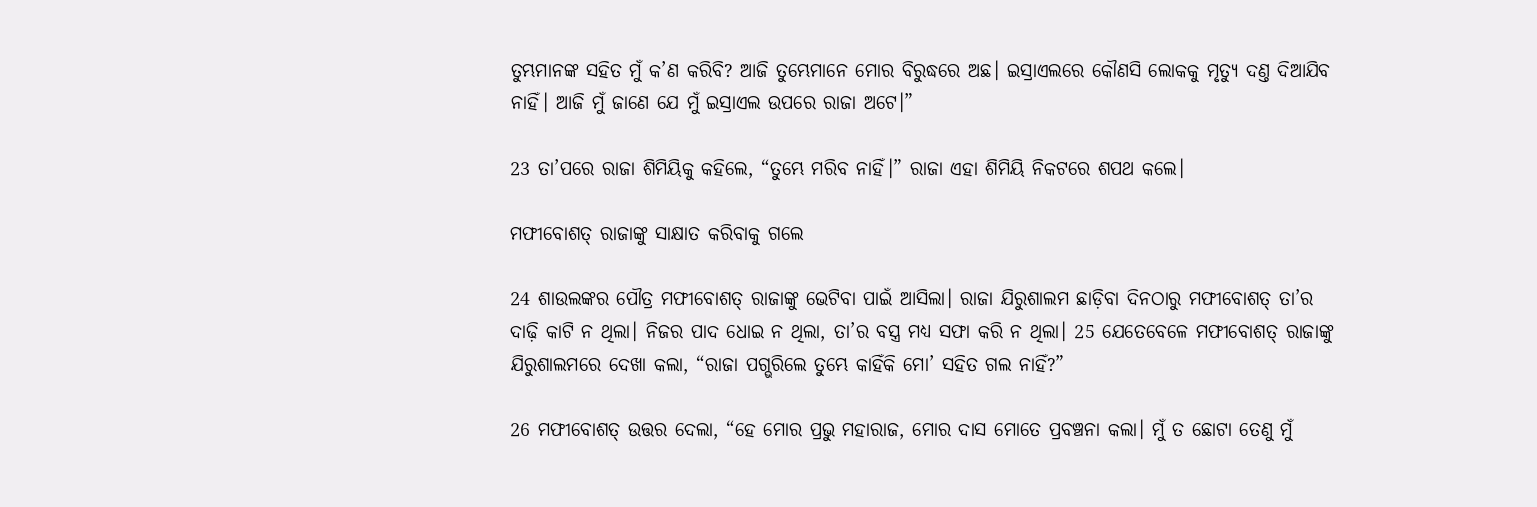ତୁମ୍ଭମାନଙ୍କ ସହିତ ମୁଁ କ’ଣ କରିବି? ଆଜି ତୁମ୍ଭେମାନେ ମୋର ବିରୁଦ୍ଧରେ ଅଛ। ଇସ୍ରାଏଲରେ କୌଣସି ଲୋକକୁ ମୃତ୍ୟୁ ଦଣ୍ତ ଦିଆଯିବ ନାହିଁ। ଆଜି ମୁଁ ଜାଣେ ଯେ ମୁଁ ଇସ୍ରାଏଲ ଉପରେ ରାଜା ଅଟେ।”

23 ତା’ପରେ ରାଜା ଶିମିୟିକୁ କହିଲେ, “ତୁମ୍ଭେ ମରିବ ନାହିଁ।” ରାଜା ଏହା ଶିମିୟି ନିକଟରେ ଶପଥ କଲେ।

ମଫୀବୋଶତ୍ ରାଜାଙ୍କୁ ସାକ୍ଷାତ କରିବାକୁ ଗଲେ

24 ଶାଉଲଙ୍କର ପୌତ୍ର ମଫୀବୋଶତ୍ ରାଜାଙ୍କୁ ଭେଟିବା ପାଇଁ ଆସିଲା। ରାଜା ଯିରୁଶାଲମ ଛାଡ଼ିବା ଦିନଠାରୁ ମଫୀବୋଶତ୍ ତା’ର ଦାଢ଼ି କାଟି ନ ଥିଲା। ନିଜର ପାଦ ଧୋଇ ନ ଥିଲା, ତା’ର ବସ୍ତ୍ର ମଧ୍ୟ ସଫା କରି ନ ଥିଲା। 25 ଯେତେବେଳେ ମଫୀବୋଶତ୍ ରାଜାଙ୍କୁ ଯିରୁଶାଲମରେ ଦେଖା କଲା, “ରାଜା ପଗ୍ଭରିଲେ ତୁମ୍ଭେ କାହିଁକି ମୋ’ ସହିତ ଗଲ ନାହିଁ?”

26 ମଫୀବୋଶତ୍ ଉତ୍ତର ଦେଲା, “ହେ ମୋର ପ୍ରଭୁ ମହାରାଜ, ମୋର ଦାସ ମୋତେ ପ୍ରବଞ୍ଚନା କଲା। ମୁଁ ତ ଛୋଟା ତେଣୁ ମୁଁ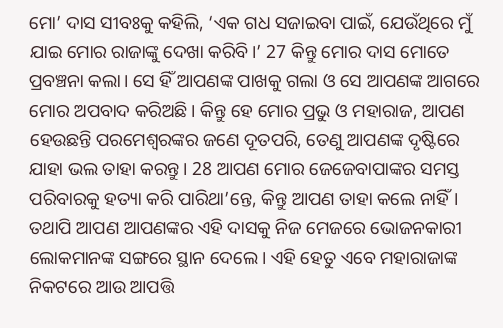ମୋ’ ଦାସ ସୀବଃକୁ କହିଲି, ‘ଏକ ଗଧ ସଜାଇବା ପାଇଁ, ଯେଉଁଥିରେ ମୁଁ ଯାଇ ମୋର ରାଜାଙ୍କୁ ଦେଖା କରିବି।’ 27 କିନ୍ତୁ ମୋର ଦାସ ମୋତେ ପ୍ରବଞ୍ଚନା କଲା। ସେ ହିଁ ଆପଣଙ୍କ ପାଖକୁ ଗଲା ଓ ସେ ଆପଣଙ୍କ ଆଗରେ ମୋର ଅପବାଦ କରିଅଛି। କିନ୍ତୁ ହେ ମୋର ପ୍ରଭୁ ଓ ମହାରାଜ, ଆପଣ ହେଉଛନ୍ତି ପରମେଶ୍ୱରଙ୍କର ଜଣେ ଦୂତପରି, ତେଣୁ ଆପଣଙ୍କ ଦୃଷ୍ଟିରେ ଯାହା ଭଲ ତାହା କରନ୍ତୁ। 28 ଆପଣ ମୋର ଜେଜେବାପାଙ୍କର ସମସ୍ତ ପରିବାରକୁ ହତ୍ୟା କରି ପାରିଥା’ନ୍ତେ, କିନ୍ତୁ ଆପଣ ତାହା କଲେ ନାହିଁ। ତଥାପି ଆପଣ ଆପଣଙ୍କର ଏହି ଦାସକୁ ନିଜ ମେଜରେ ଭୋଜନକାରୀ ଲୋକମାନଙ୍କ ସଙ୍ଗରେ ସ୍ଥାନ ଦେଲେ। ଏହି ହେତୁ ଏବେ ମହାରାଜାଙ୍କ ନିକଟରେ ଆଉ ଆପତ୍ତି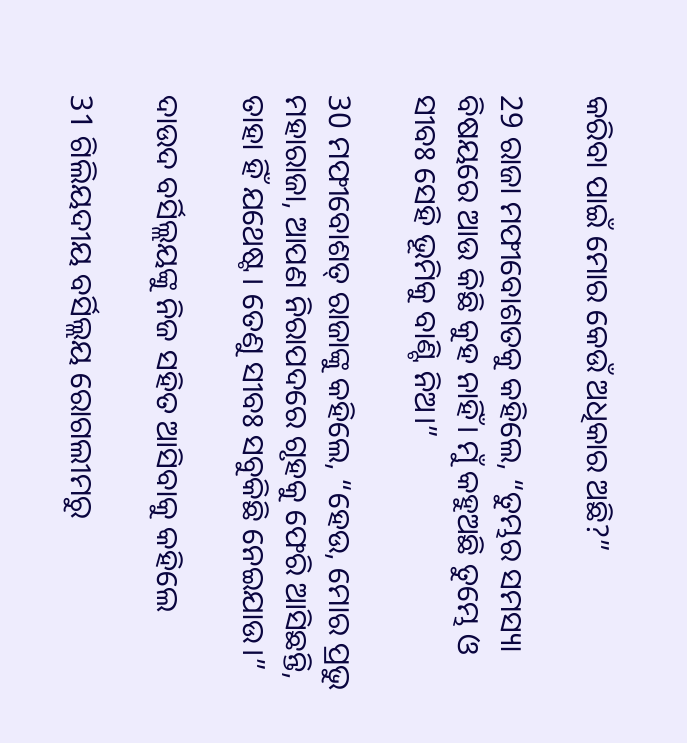କରିବା ପାଇଁ ମୋର କେଉଁ ଅଧିକାର ଅଛି?”

29 ରାଜା ମଫୀବୋଶତକୁ କହିଲେ, “ତୁମ୍ଭର ସମସ୍ୟା ବିଷୟରେ ଆଉ କିଛି କୁହ ନାହିଁ। ମୁଁ କହୁଅଛି ତୁମ୍ଭେ ଓ ସୀବଃ ସେହି ଭୂମିକୁ ବାଣ୍ଟି ନିଅ।”

30 ମଫୀବୋଶତ୍ ରାଜାଙ୍କୁ କହିଲେ, “ହେଉ, ମୋର ପ୍ରଭୁ ମହାରାଜା, ଆପଣ ନିରାପଦରେ ଗୃହକୁ ଫେରି ଆସିଛନ୍ତି, ତାହା ହିଁ ଯଥେଷ୍ଟ। ତେଣୁ ସୀବଃ ସବୁକିଛି ନେଇଯାଉ।”

ଦାଉଦ ବର୍ସିଲ୍ଲୟଙ୍କୁ ନିଜ ସହିତ ଆସିବାକୁ କହିଲେ

31 ଗିଲିୟଦୀୟ ବର୍ସିଲ୍ଲୟ ରୋଗଲୀମରୁ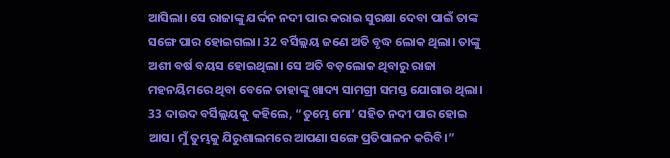ଆସିଲା। ସେ ରାଜାଙ୍କୁ ଯର୍ଦ୍ଦନ ନଦୀ ପାର କରାଇ ସୁରକ୍ଷା ଦେବା ପାଇଁ ତାଙ୍କ ସଙ୍ଗେ ପାର ହୋଇଗଲା। 32 ବର୍ସିଲ୍ଲୟ ଜଣେ ଅତି ବୃଦ୍ଧ ଲୋକ ଥିଲା। ତାଙ୍କୁ ଅଶୀ ବର୍ଷ ବୟସ ହୋଇଥିଲା। ସେ ଅତି ବଡ଼ଲୋକ ଥିବାରୁ ରାଜା ମହନୟିମରେ ଥିବା ବେଳେ ତାହାଙ୍କୁ ଖାଦ୍ୟ ସାମଗ୍ରୀ ସମସ୍ତ ଯୋଗାଉ ଥିଲା। 33 ଦାଉଦ ବର୍ସିଲ୍ଲୟକୁ କହିଲେ, “ତୁମ୍ଭେ ମୋ’ ସହିତ ନଦୀ ପାର ହୋଇ ଆସ। ମୁଁ ତୁମ୍ଭକୁ ଯିରୁଶାଲମରେ ଆପଣା ସଙ୍ଗେ ପ୍ରତିପାଳନ କରିବି।”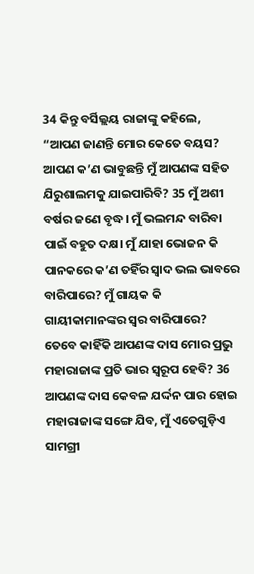34 କିନ୍ତୁ ବର୍ସିଲ୍ଲୟ ରାଜାଙ୍କୁ କହିଲେ, “ଆପଣ ଜାଣନ୍ତି ମୋର କେତେ ବୟସ? ଆପଣ କ’ଣ ଭାବୁଛନ୍ତି ମୁଁ ଆପଣଙ୍କ ସହିତ ଯିରୁଶାଲମକୁ ଯାଇପାରିବି? 35 ମୁଁ ଅଶୀ ବର୍ଷର ଜଣେ ବୃଦ୍ଧ। ମୁଁ ଭଲମନ୍ଦ ବାରିବା ପାଇଁ ବହୁତ ଦକ୍ଷ। ମୁଁ ଯାହା ଭୋଜନ କି ପାନକରେ କ’ଣ ତହିଁର ସ୍ୱାଦ ଭଲ ଭାବରେ ବାରିପାରେ? ମୁଁ ଗାୟକ କି ଗାୟୀକାମାନଙ୍କର ସ୍ୱର ବାରିପାରେ? ତେବେ କାହିଁକି ଆପଣଙ୍କ ଦାସ ମୋର ପ୍ରଭୁ ମହାରାଜାଙ୍କ ପ୍ରତି ଭାର ସ୍ୱରୂପ ହେବି? 36 ଆପଣଙ୍କ ଦାସ କେବଳ ଯର୍ଦ୍ଦନ ପାର ହୋଇ ମହାରାଜାଙ୍କ ସଙ୍ଗେ ଯିବ, ମୁଁ ଏତେଗୁଡ଼ିଏ ସାମଗ୍ରୀ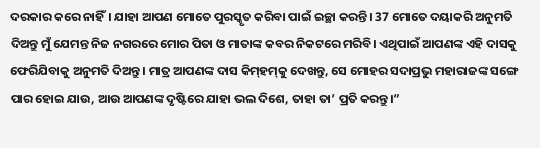ଦରକାର କରେ ନାହିଁ। ଯାହା ଆପଣ ମୋତେ ପୁରସ୍କୃତ କରିବା ପାଇଁ ଇଚ୍ଛା କରନ୍ତି। 37 ମୋତେ ଦୟାକରି ଅନୁମତି ଦିଅନ୍ତୁ ମୁଁ ଯେମନ୍ତ ନିଜ ନଗରରେ ମୋର ପିତା ଓ ମାତାଙ୍କ କବର ନିକଟରେ ମରିବି। ଏଥିପାଇଁ ଆପଣଙ୍କ ଏହି ଦାସକୁ ଫେରିଯିବାକୁ ଅନୁମତି ଦିଅନ୍ତୁ। ମାତ୍ର ଆପଣଙ୍କ ଦାସ କି‌ମ୍‌ହ‌‌ମ୍‌କୁ ଦେଖନ୍ତୁ, ସେ ମୋହର ସଦାପ୍ରଭୁ ମହାରାଜଙ୍କ ସଙ୍ଗେ ପାର ହୋଇ ଯାଉ, ଆଉ ଆପଣଙ୍କ ଦୃଷ୍ଟିରେ ଯାହା ଭଲ ଦିଶେ, ତାହା ତା’ ପ୍ରତି କରନ୍ତୁ।”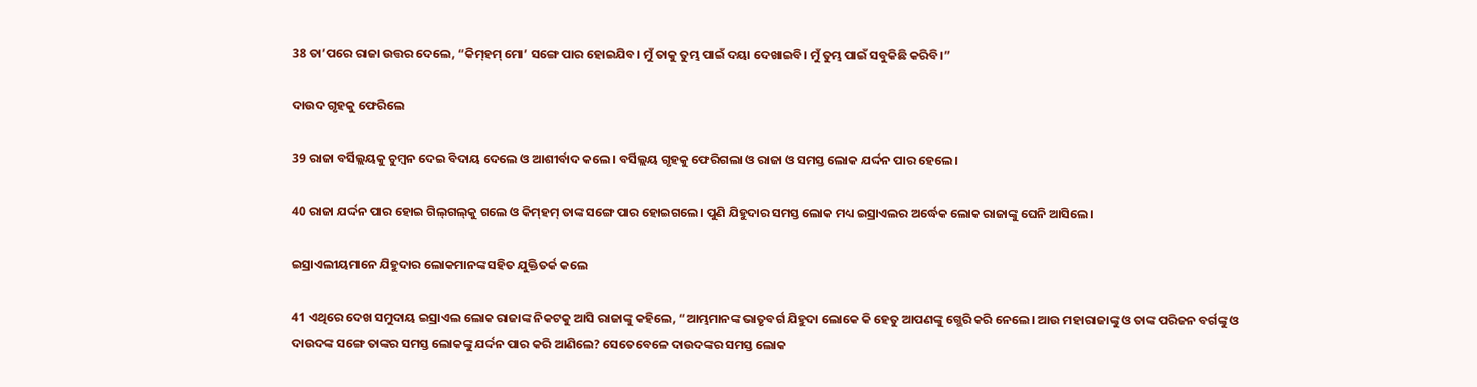38 ତା’ପରେ ରାଜା ଉତ୍ତର ଦେଲେ, “କି‌ମ୍‌ହମ୍ ମୋ’ ସଙ୍ଗେ ପାର ହୋଇଯିବ। ମୁଁ ତାକୁ ତୁମ୍ଭ ପାଇଁ ଦୟା ଦେଖାଇବି। ମୁଁ ତୁମ୍ଭ ପାଇଁ ସବୁକିଛି କରିବି।”

ଦାଉଦ ଗୃହକୁ ଫେରିଲେ

39 ରାଜା ବର୍ସିଲ୍ଲୟକୁ ଚୁମ୍ବନ ଦେଇ ବିଦାୟ ଦେଲେ ଓ ଆଶୀର୍ବାଦ କଲେ। ବର୍ସିଲ୍ଲୟ ଗୃହକୁ ଫେରିଗଲା ଓ ରାଜା ଓ ସମସ୍ତ ଲୋକ ଯର୍ଦ୍ଦନ ପାର ହେଲେ।

40 ରାଜା ଯର୍ଦ୍ଦନ ପାର ହୋଇ ଗି‌ଲ୍‌ଗ‌ଲ୍‌କୁ ଗଲେ ଓ କି‌ମ୍‌ହମ୍ ତାଙ୍କ ସଙ୍ଗେ ପାର ହୋଇଗଲେ। ପୁଣି ଯିହୁଦାର ସମସ୍ତ ଲୋକ ମଧ୍ୟ ଇସ୍ରାଏଲର ଅର୍ଦ୍ଧେକ ଲୋକ ରାଜାଙ୍କୁ ଘେନି ଆସିଲେ।

ଇସ୍ରାଏଲୀୟମାନେ ଯିହୁଦାର ଲୋକମାନଙ୍କ ସହିତ ଯୁକ୍ତିତର୍କ କଲେ

41 ଏଥିରେ ଦେଖ ସମୁଦାୟ ଇସ୍ରାଏଲ ଲୋକ ରାଜାଙ୍କ ନିକଟକୁ ଆସି ରାଜାଙ୍କୁ କହିଲେ, “ଆମ୍ଭମାନଙ୍କ ଭାତୃବର୍ଗ ଯିହୁଦା ଲୋକେ କି ହେତୁ ଆପଣଙ୍କୁ ଗ୍ଭେରି କରି ନେଲେ। ଆଉ ମହାରାଜାଙ୍କୁ ଓ ତାଙ୍କ ପରିଜନ ବର୍ଗଙ୍କୁ ଓ ଦାଉଦଙ୍କ ସଙ୍ଗେ ତାଙ୍କର ସମସ୍ତ ଲୋକଙ୍କୁ ଯର୍ଦ୍ଦନ ପାର କରି ଆଣିଲେ? ସେତେବେଳେ ଦାଉଦଙ୍କର ସମସ୍ତ ଲୋକ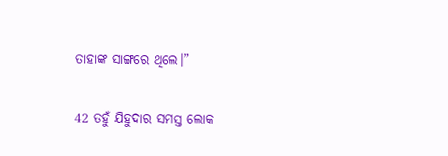ତାହାଙ୍କ ସାଙ୍ଗରେ ଥିଲେ।”

42 ତହୁଁ ଯିହୁଦାର ସମସ୍ତ ଲୋକ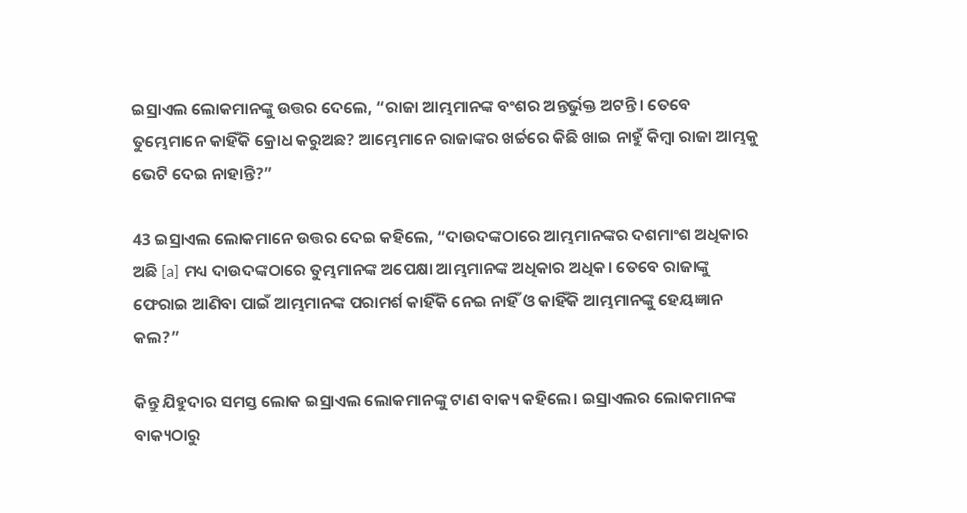ଇସ୍ରାଏଲ ଲୋକମାନଙ୍କୁ ଉତ୍ତର ଦେଲେ, “ରାଜା ଆମ୍ଭମାନଙ୍କ ବଂଶର ଅନ୍ତର୍ଭୁକ୍ତ ଅଟନ୍ତି। ତେବେ ତୁମ୍ଭେମାନେ କାହିଁକି କ୍ରୋଧ କରୁଅଛ? ଆମ୍ଭେମାନେ ରାଜାଙ୍କର ଖର୍ଚ୍ଚରେ କିଛି ଖାଇ ନାହୁଁ କିମ୍ବା ରାଜା ଆମ୍ଭକୁ ଭେଟି ଦେଇ ନାହାନ୍ତି?”

43 ଇସ୍ରାଏଲ ଲୋକମାନେ ଉତ୍ତର ଦେଇ କହିଲେ, “ଦାଉଦଙ୍କଠାରେ ଆମ୍ଭମାନଙ୍କର ଦଶମାଂଶ ଅଧିକାର ଅଛି [a] ମଧ୍ୟ ଦାଉଦଙ୍କଠାରେ ତୁମ୍ଭମାନଙ୍କ ଅପେକ୍ଷା ଆମ୍ଭମାନଙ୍କ ଅଧିକାର ଅଧିକ। ତେବେ ରାଜାଙ୍କୁ ଫେରାଇ ଆଣିବା ପାଇଁ ଆମ୍ଭମାନଙ୍କ ପରାମର୍ଶ କାହିଁକି ନେଇ ନାହିଁ ଓ କାହିଁକି ଆମ୍ଭମାନଙ୍କୁ ହେୟଜ୍ଞାନ କଲ?”

କିନ୍ତୁ ଯିହୁଦାର ସମସ୍ତ ଲୋକ ଇସ୍ରାଏଲ ଲୋକମାନଙ୍କୁ ଟାଣ ବାକ୍ୟ କହିଲେ। ଇସ୍ରାଏଲର ଲୋକମାନଙ୍କ ବାକ୍ୟଠାରୁ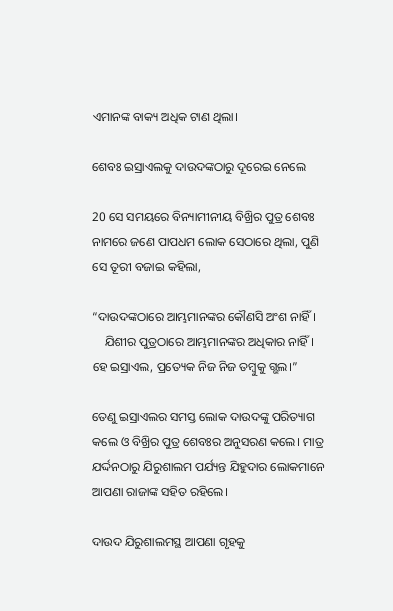ଏମାନଙ୍କ ବାକ୍ୟ ଅଧିକ ଟାଣ ଥିଲା।

ଶେବଃ ଇସ୍ରାଏଲକୁ ଦାଉଦଙ୍କଠାରୁ ଦୂରେଇ ନେଲେ

20 ସେ ସମୟରେ ବିନ୍ୟାମୀନୀୟ ବିଖ୍ରିର ପୁତ୍ର ଶେବଃ ନାମରେ ଜଣେ ପାପଧମ ଲୋକ ସେଠାରେ ଥିଲା, ପୁଣି ସେ ତୂରୀ ବଜାଇ କହିଲା,

“ଦାଉଦଙ୍କଠାରେ ଆମ୍ଭମାନଙ୍କର କୌଣସି ଅଂଶ ନାହିଁ।
    ଯିଶୀର ପୁତ୍ରଠାରେ ଆମ୍ଭମାନଙ୍କର ଅଧିକାର ନାହିଁ।
ହେ ଇସ୍ରାଏଲ, ପ୍ରତ୍ୟେକ ନିଜ ନିଜ ତମ୍ବୁକୁ ଗ୍ଭଲ।”

ତେଣୁ ଇସ୍ରାଏଲର ସମସ୍ତ ଲୋକ ଦାଉଦଙ୍କୁ ପରିତ୍ୟାଗ କଲେ ଓ ବିଖ୍ରିର ପୁତ୍ର ଶେବଃର ଅନୁସରଣ କଲେ। ମାତ୍ର ଯର୍ଦ୍ଦନଠାରୁ ଯିରୁଶାଲମ ପର୍ଯ୍ୟନ୍ତ ଯିହୁଦାର ଲୋକମାନେ ଆପଣା ରାଜାଙ୍କ ସହିତ ରହିଲେ।

ଦାଉଦ ଯିରୁଶାଲମସ୍ଥ ଆପଣା ଗୃହକୁ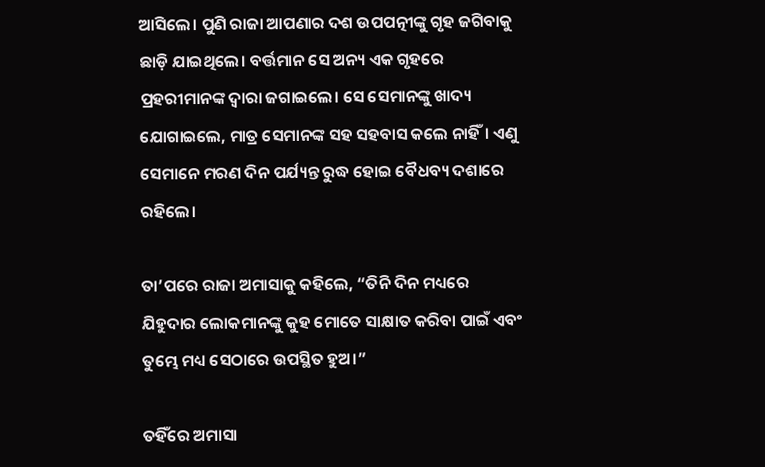ଆସିଲେ। ପୁଣି ରାଜା ଆପଣାର ଦଶ ଉପପତ୍ନୀଙ୍କୁ ଗୃହ ଜଗିବାକୁ ଛାଡ଼ି ଯାଇଥିଲେ। ବର୍ତ୍ତମାନ ସେ ଅନ୍ୟ ଏକ ଗୃହରେ ପ୍ରହରୀମାନଙ୍କ ଦ୍ୱାରା ଜଗାଇଲେ। ସେ ସେମାନଙ୍କୁ ଖାଦ୍ୟ ଯୋଗାଇଲେ, ମାତ୍ର ସେମାନଙ୍କ ସହ ସହବାସ କଲେ ନାହିଁ। ଏଣୁ ସେମାନେ ମରଣ ଦିନ ପର୍ଯ୍ୟନ୍ତ ରୁଦ୍ଧ ହୋଇ ବୈଧବ୍ୟ ଦଶାରେ ରହିଲେ।

ତା’ପରେ ରାଜା ଅମାସାକୁ କହିଲେ, “ତିନି ଦିନ ମଧ୍ୟରେ ଯିହୁଦାର ଲୋକମାନଙ୍କୁ କୁହ ମୋତେ ସାକ୍ଷାତ କରିବା ପାଇଁ ଏବଂ ତୁମ୍ଭେ ମଧ୍ୟ ସେଠାରେ ଉପସ୍ଥିତ ହୁଅ।”

ତହିଁରେ ଅମାସା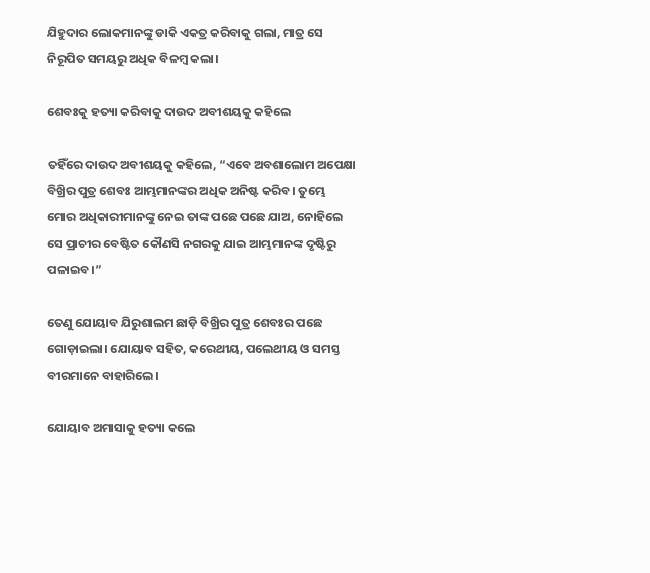ଯିହୁଦାର ଲୋକମାନଙ୍କୁ ଡାକି ଏକତ୍ର କରିବାକୁ ଗଲା, ମାତ୍ର ସେ ନିରୂପିତ ସମୟରୁ ଅଧିକ ବିଳମ୍ବ କଲା।

ଶେବଃକୁ ହତ୍ୟା କରିବାକୁ ଦାଉଦ ଅବୀଶୟକୁ କହିଲେ

ତହିଁରେ ଦାଉଦ ଅବୀଶୟକୁ କହିଲେ, “ଏବେ ଅବଶାଲୋମ ଅପେକ୍ଷା ବିଖ୍ରିର ପୁତ୍ର ଶେବଃ ଆମ୍ଭମାନଙ୍କର ଅଧିକ ଅନିଷ୍ଟ କରିବ। ତୁମ୍ଭେ ମୋର ଅଧିକାରୀମାନଙ୍କୁ ନେଇ ତାଙ୍କ ପଛେ ପଛେ ଯାଅ, ନୋହିଲେ ସେ ପ୍ରାଚୀର ବେଷ୍ଟିତ କୌଣସି ନଗରକୁ ଯାଇ ଆମ୍ଭମାନଙ୍କ ଦୃଷ୍ଟିରୁ ପଳାଇବ।”

ତେଣୁ ଯୋୟାବ ଯିରୁଶାଲମ ଛାଡ଼ି ବିଖ୍ରିର ପୁତ୍ର ଶେବଃର ପଛେ ଗୋଡ଼ାଇଲା। ଯୋୟାବ ସହିତ, କରେଥୀୟ, ପଲେଥୀୟ ଓ ସମସ୍ତ ବୀରମାନେ ବାହାରିଲେ।

ଯୋୟାବ ଅମାସାକୁ ହତ୍ୟା କଲେ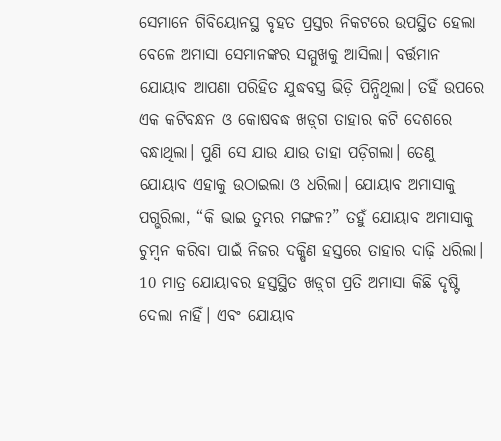ସେମାନେ ଗିବିୟୋନସ୍ଥ ବୃହତ ପ୍ରସ୍ତର ନିକଟରେ ଉପସ୍ଥିତ ହେଲା ବେଳେ ଅମାସା ସେମାନଙ୍କର ସମ୍ମୁଖକୁ ଆସିଲା। ବର୍ତ୍ତମାନ ଯୋୟାବ ଆପଣା ପରିହିତ ଯୁଦ୍ଧବସ୍ତ୍ର ଭିଡ଼ି ପିନ୍ଧିଥିଲା। ତହିଁ ଉପରେ ଏକ କଟିବନ୍ଧନ ଓ କୋଷବଦ୍ଧ ‌‌ଖ‌ଡ଼୍‌ଗ ତାହାର କଟି ଦେଶରେ ବନ୍ଧାଥିଲା। ପୁଣି ସେ ଯାଉ ଯାଉ ତାହା ପଡ଼ିଗଲା। ତେଣୁ ଯୋୟାବ ଏହାକୁ ଉଠାଇଲା ଓ ଧରିଲା। ଯୋୟାବ ଅମାସାକୁ ପଗ୍ଭରିଲା, “କି ଭାଇ ତୁମ୍ଭର ମଙ୍ଗଳ?” ତହୁଁ ଯୋୟାବ ଅମାସାକୁ ଚୁମ୍ବନ କରିବା ପାଇଁ ନିଜର ଦକ୍ଷିଣ ହସ୍ତରେ ତାହାର ଦାଢ଼ି ଧରିଲା। 10 ମାତ୍ର ଯୋୟାବର ହସ୍ତସ୍ଥିତ ‌‌ଖ‌ଡ଼୍‌ଗ ପ୍ରତି ଅମାସା କିଛି ଦୃଷ୍ଟି ଦେଲା ନାହିଁ। ଏବଂ ଯୋୟାବ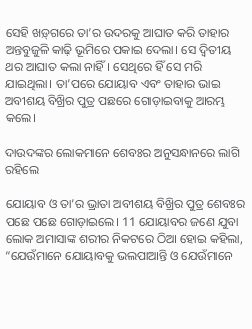ସେହି ‌‌ଖ‌ଡ଼୍‌ଗରେ ତା’ର ଉଦରକୁ ଆଘାତ କରି ତାହାର ଅନ୍ତବୁଜୁଳି କାଢ଼ି ଭୂମିରେ ପକାଇ ଦେଲା। ସେ ଦ୍ୱିତୀୟ ଥର ଆଘାତ କଲା ନାହିଁ। ସେଥିରେ ହିଁ ସେ ମରି ଯାଇଥିଲା। ତା’ପରେ ଯୋୟାବ ଏବଂ ତାହାର ଭାଇ ଅବୀଶୟ ବିଖ୍ରିର ପୁତ୍ର ପଛରେ ଗୋଡ଼ାଇବାକୁ ଆରମ୍ଭ କଲେ।

ଦାଉଦଙ୍କର ଲୋକମାନେ ଶେବଃର ଅନୁସନ୍ଧାନରେ ଲାଗି ରହିଲେ

ଯୋୟାବ ଓ ତା’ର ଭ୍ରାତା ଅବୀଶୟ ବିଖ୍ରିର ପୁତ୍ର ଶେବଃର ପଛେ ପଛେ ଗୋଡ଼ାଇଲେ। 11 ଯୋୟାବର ଜଣେ ଯୁବା ଲୋକ ଅମାସାଙ୍କ ଶରୀର ନିକଟରେ ଠିଆ ହୋଇ କହିଲା, “ଯେଉଁମାନେ ଯୋୟାବକୁ ଭଲପାଆନ୍ତି ଓ ଯେଉଁମାନେ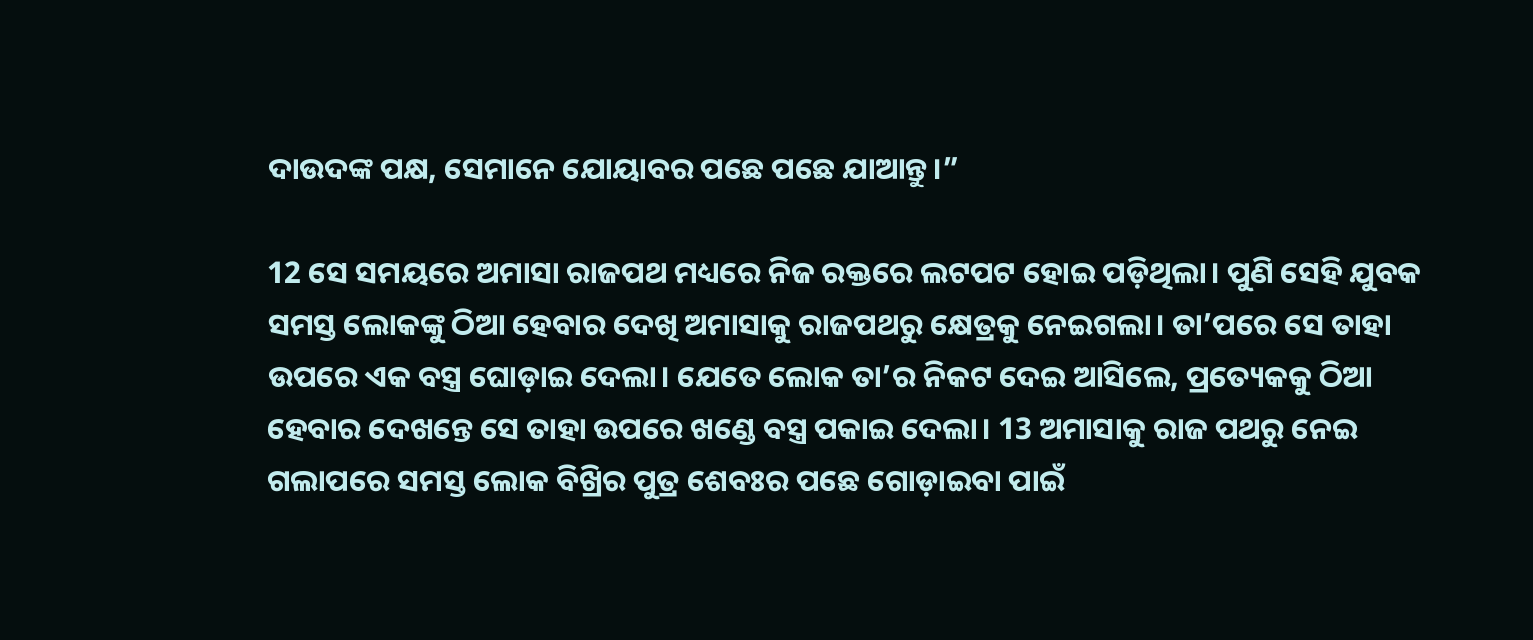ଦାଉଦଙ୍କ ପକ୍ଷ, ସେମାନେ ଯୋୟାବର ପଛେ ପଛେ ଯାଆନ୍ତୁ।”

12 ସେ ସମୟରେ ଅମାସା ରାଜପଥ ମଧ୍ୟରେ ନିଜ ରକ୍ତରେ ଲଟପଟ ହୋଇ ପଡ଼ିଥିଲା। ପୁଣି ସେହି ଯୁବକ ସମସ୍ତ ଲୋକଙ୍କୁ ଠିଆ ହେବାର ଦେଖି ଅମାସାକୁ ରାଜପଥରୁ କ୍ଷେତ୍ରକୁ ନେଇଗଲା। ତା’ପରେ ସେ ତାହା ଉପରେ ଏକ ବସ୍ତ୍ର ଘୋଡ଼ାଇ ଦେଲା। ଯେତେ ଲୋକ ତା’ର ନିକଟ ଦେଇ ଆସିଲେ, ପ୍ରତ୍ୟେକକୁ ଠିଆ ହେବାର ଦେଖନ୍ତେ ସେ ତାହା ଉପରେ ଖଣ୍ଡେ ବସ୍ତ୍ର ପକାଇ ଦେଲା। 13 ଅମାସାକୁ ରାଜ ପଥରୁ ନେଇ ଗଲାପରେ ସମସ୍ତ ଲୋକ ବିଖ୍ରିର ପୁତ୍ର ଶେବଃର ପଛେ ଗୋଡ଼ାଇବା ପାଇଁ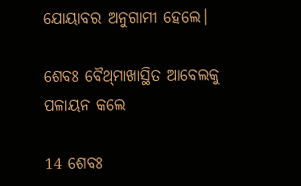ଯୋୟାବର ଅନୁଗାମୀ ହେଲେ।

ଶେବଃ ବୈ‌ଥ୍‌ମାଖାସ୍ଥିତ ଆବେଲକୁ ପଳାୟନ କଲେ

14 ଶେବଃ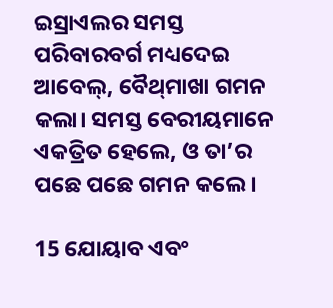ଇସ୍ରାଏଲର ସମସ୍ତ ପରିବାରବର୍ଗ ମଧ୍ୟଦେଇ ଆବେଲ୍, ବୈ‌ଥ୍‌ମାଖା ଗମନ କଲା। ସମସ୍ତ ବେରୀୟମାନେ ଏକତ୍ରିତ ହେଲେ, ଓ ତା’ର ପଛେ ପଛେ ଗମନ କଲେ।

15 ଯୋୟାବ ଏବଂ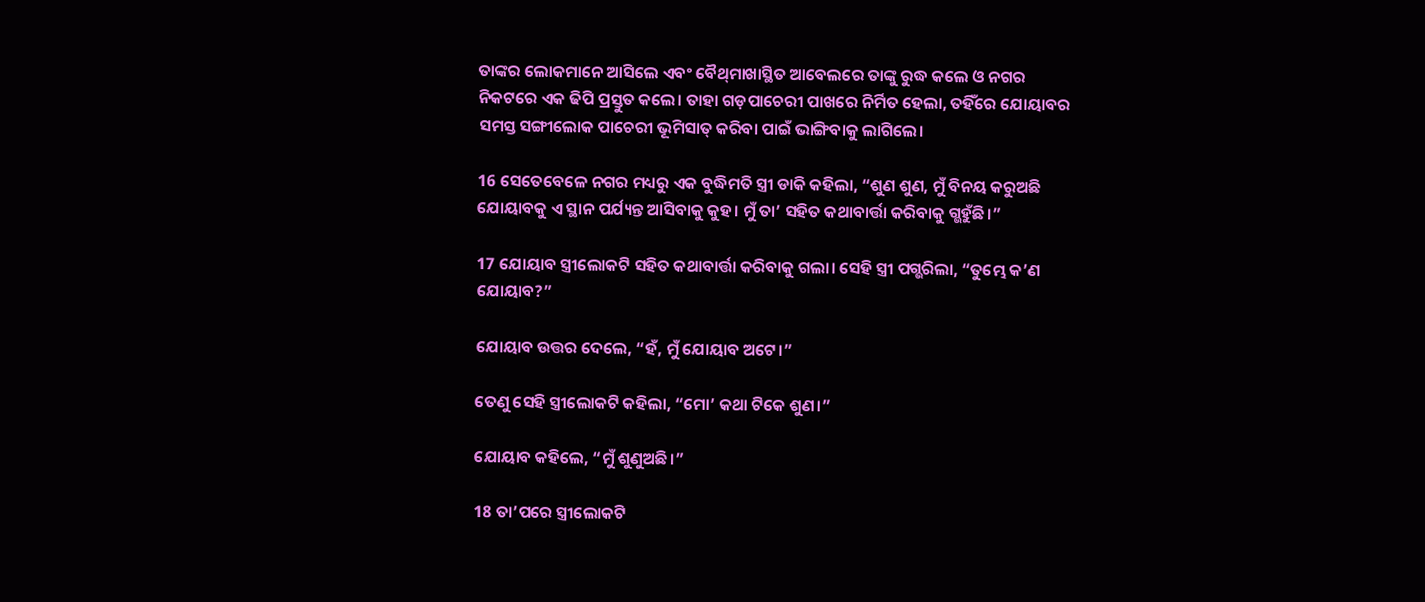ତାଙ୍କର ଲୋକମାନେ ଆସିଲେ ଏବଂ ବୈ‌ଥ୍‌ମାଖାସ୍ଥିତ ଆବେଲରେ ତାଙ୍କୁ ରୁଦ୍ଧ କଲେ ଓ ନଗର ନିକଟରେ ଏକ ଢିପି ପ୍ରସ୍ତୁତ କଲେ। ତାହା ଗଡ଼ପାଚେରୀ ପାଖରେ ନିର୍ମିତ ହେଲା, ତହିଁରେ ଯୋୟାବର ସମସ୍ତ ସଙ୍ଗୀଲୋକ ପାଚେରୀ ଭୂମିସାତ୍ କରିବା ପାଇଁ ଭାଙ୍ଗିବାକୁ ଲାଗିଲେ।

16 ସେତେବେଳେ ନଗର ମଧ୍ୟରୁ ଏକ ବୁଦ୍ଧିମତି ସ୍ତ୍ରୀ ଡାକି କହିଲା, “ଶୁଣ ଶୁଣ, ମୁଁ ବିନୟ କରୁଅଛି ଯୋୟାବକୁ ଏ ସ୍ଥାନ ପର୍ଯ୍ୟନ୍ତ ଆସିବାକୁ କୁହ। ମୁଁ ତା’ ସହିତ କଥାବାର୍ତ୍ତା କରିବାକୁ ଗ୍ଭହୁଁଛି।”

17 ଯୋୟାବ ସ୍ତ୍ରୀଲୋକଟି ସହିତ କଥାବାର୍ତ୍ତା କରିବାକୁ ଗଲା। ସେହି ସ୍ତ୍ରୀ ପଗ୍ଭରିଲା, “ତୁମ୍ଭେ କ’ଣ ଯୋୟାବ?”

ଯୋୟାବ ଉତ୍ତର ଦେଲେ, “ହଁ, ମୁଁ ଯୋୟାବ ଅଟେ।”

ତେଣୁ ସେହି ସ୍ତ୍ରୀଲୋକଟି କହିଲା, “ମୋ’ କଥା ଟିକେ ଶୁଣ।”

ଯୋୟାବ କହିଲେ, “ମୁଁ ଶୁଣୁଅଛି।”

18 ତା’ପରେ ସ୍ତ୍ରୀଲୋକଟି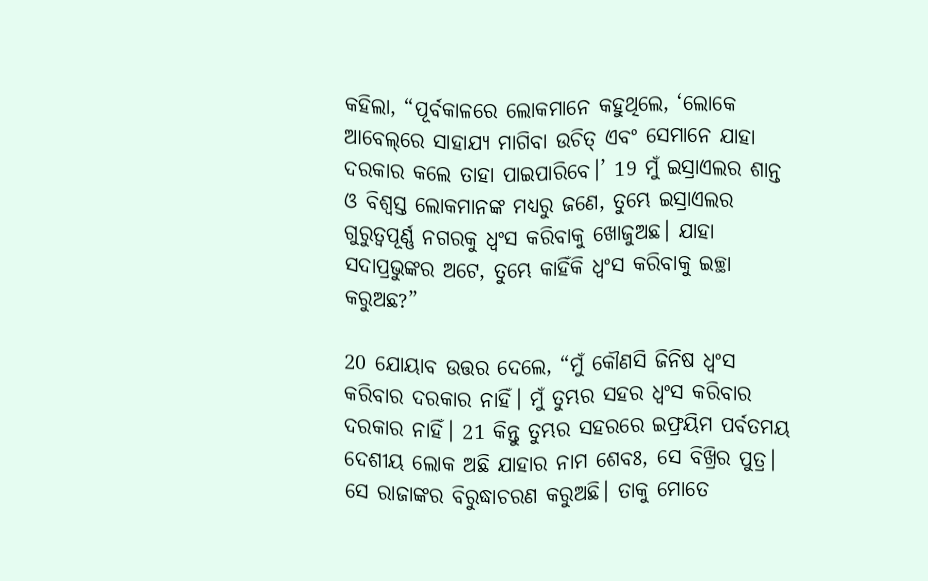କହିଲା, “ପୂର୍ବକାଳରେ ଲୋକମାନେ କହୁଥିଲେ, ‘ଲୋକେ ଆବେ‌ଲ୍‌ରେ ସାହାଯ୍ୟ ମାଗିବା ଉଚିତ୍ ଏବଂ ସେମାନେ ଯାହା ଦରକାର କଲେ ତାହା ପାଇପାରିବେ।’ 19 ମୁଁ ଇସ୍ରାଏଲର ଶାନ୍ତ ଓ ବିଶ୍ୱସ୍ତ ଲୋକମାନଙ୍କ ମଧ୍ୟରୁ ଜଣେ, ତୁମ୍ଭେ ଇସ୍ରାଏଲର ଗୁରୁତ୍ୱପୂର୍ଣ୍ଣ ନଗରକୁ ଧ୍ୱଂସ କରିବାକୁ ଖୋଜୁଅଛ। ଯାହା ସଦାପ୍ରଭୁଙ୍କର ଅଟେ, ତୁମ୍ଭେ କାହିଁକି ଧ୍ୱଂସ କରିବାକୁ ଇଚ୍ଛା କରୁଅଛ?”

20 ଯୋୟାବ ଉତ୍ତର ଦେଲେ, “ମୁଁ କୌଣସି ଜିନିଷ ଧ୍ୱଂସ କରିବାର ଦରକାର ନାହିଁ। ମୁଁ ତୁମ୍ଭର ସହର ଧ୍ୱଂସ କରିବାର ଦରକାର ନାହିଁ। 21 କିନ୍ତୁ ତୁମ୍ଭର ସହରରେ ଇଫ୍ରୟିମ ପର୍ବତମୟ ଦେଶୀୟ ଲୋକ ଅଛି ଯାହାର ନାମ ଶେବଃ, ସେ ବିଖ୍ରିର ପୁତ୍ର। ସେ ରାଜାଙ୍କର ବିରୁଦ୍ଧାଚରଣ କରୁଅଛି। ତାକୁ ମୋତେ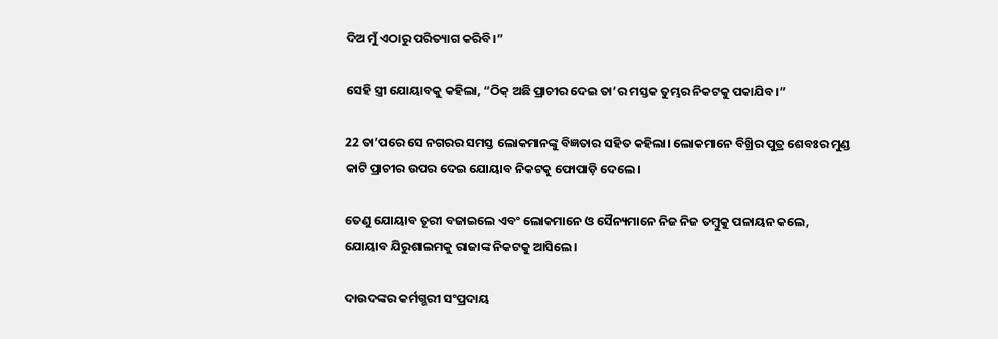ଦିଅ ମୁଁ ଏଠାରୁ ପରିତ୍ୟାଗ କରିବି।”

ସେହି ସ୍ତ୍ରୀ ଯୋୟାବକୁ କହିଲା, “ଠିକ୍ ଅଛି ପ୍ରାଚୀର ଦେଇ ତା’ର ମସ୍ତକ ତୁମ୍ଭର ନିକଟକୁ ପକାଯିବ।”

22 ତା’ପରେ ସେ ନଗରର ସମସ୍ତ ଲୋକମାନଙ୍କୁ ବିଜ୍ଞତାର ସହିତ କହିଲା। ଲୋକମାନେ ବିଖ୍ରିର ପୁତ୍ର ଶେବଃର ମୁଣ୍ଡ କାଟି ପ୍ରାଚୀର ଉପର ଦେଇ ଯୋୟାବ ନିକଟକୁ ଫୋପାଡ଼ି ଦେଲେ।

ତେଣୁ ଯୋୟାବ ତୂରୀ ବଜାଇଲେ ଏବଂ ଲୋକମାନେ ଓ ସୈନ୍ୟମାନେ ନିଜ ନିଜ ତମ୍ବୁକୁ ପଳାୟନ କଲେ, ଯୋୟାବ ଯିରୁଶାଲମକୁ ରାଜାଙ୍କ ନିକଟକୁ ଆସିଲେ।

ଦାଉଦଙ୍କର କର୍ମଗ୍ଭରୀ ସଂପ୍ରଦାୟ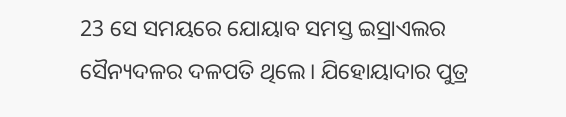23 ସେ ସମୟରେ ଯୋୟାବ ସମସ୍ତ ଇସ୍ରାଏଲର ସୈନ୍ୟଦଳର ଦଳପତି ଥିଲେ। ଯିହୋୟାଦାର ପୁତ୍ର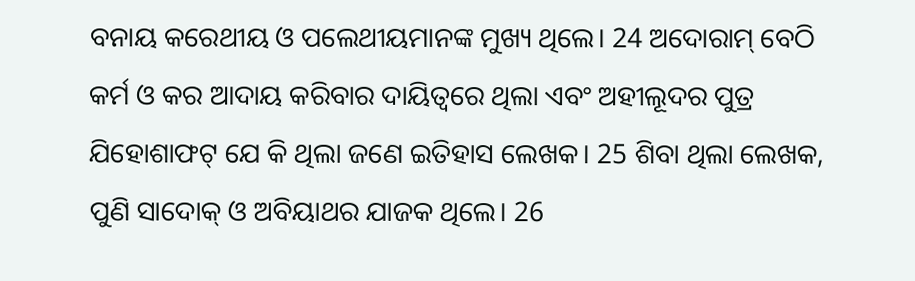ବନାୟ କରେଥୀୟ ଓ ପଲେଥୀୟମାନଙ୍କ ମୁଖ୍ୟ ଥିଲେ। 24 ଅଦୋରାମ୍ ବେଠି କର୍ମ ଓ କର ଆଦାୟ କରିବାର ଦାୟିତ୍ୱରେ ଥିଲା ଏବଂ ଅହୀଲୂଦର ପୁତ୍ର ଯିହୋଶାଫଟ୍ ଯେ କି ଥିଲା ଜଣେ ଇତିହାସ ଲେଖକ। 25 ଶିବା ଥିଲା ଲେଖକ, ପୁଣି ସାଦୋକ୍ ଓ ଅବିୟାଥର ଯାଜକ ଥିଲେ। 26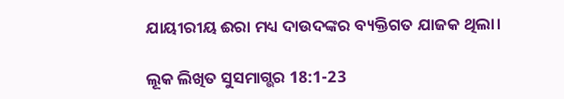ଯାୟୀରୀୟ ଈରା ମଧ୍ୟ ଦାଉଦଙ୍କର ବ୍ୟକ୍ତିଗତ ଯାଜକ ଥିଲା।

ଲୂକ ଲିଖିତ ସୁସମାଗ୍ଭର 18:1-23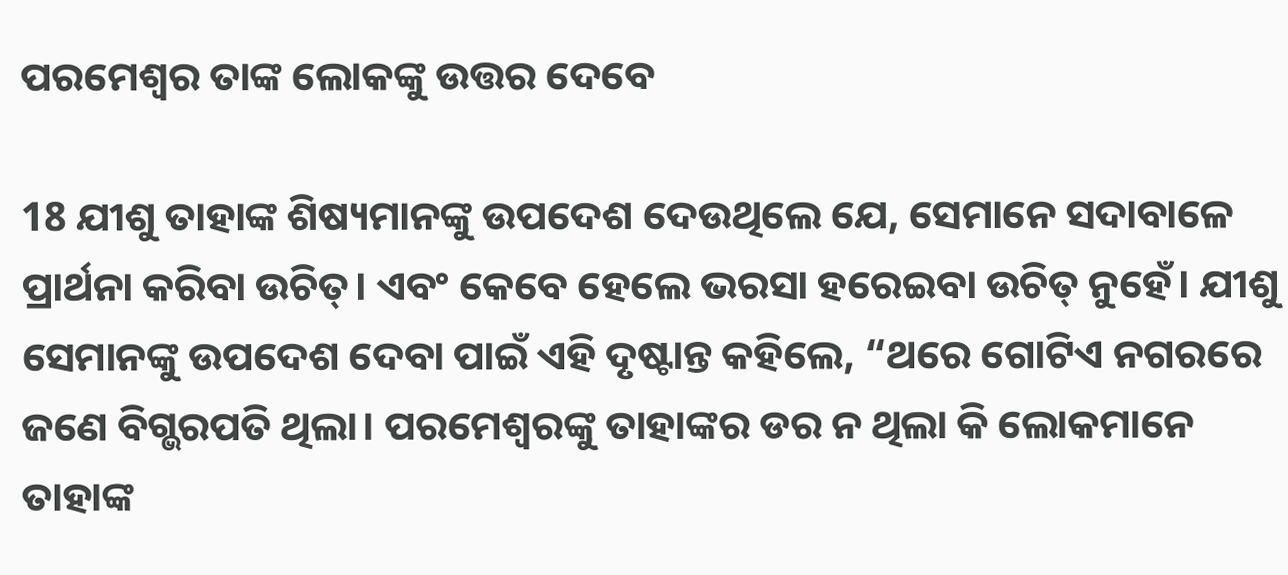ପରମେଶ୍ୱର ତାଙ୍କ ଲୋକଙ୍କୁ ଉତ୍ତର ଦେବେ

18 ଯୀଶୁ ତାହାଙ୍କ ଶିଷ୍ୟମାନଙ୍କୁ ଉପଦେଶ ଦେଉଥିଲେ ଯେ, ସେମାନେ ସଦାବାଳେ ପ୍ରାର୍ଥନା କରିବା ଉଚିତ୍। ଏବଂ କେବେ ହେଲେ ଭରସା ହରେଇବା ଉଚିତ୍ ନୁହେଁ। ଯୀଶୁ ସେମାନଙ୍କୁ ଉପଦେଶ ଦେବା ପାଇଁ ଏହି ଦୃଷ୍ଟାନ୍ତ କହିଲେ, “ଥରେ ଗୋଟିଏ ନଗରରେ ଜଣେ ବିଗ୍ଭରପତି ଥିଲା। ପରମେଶ୍ୱରଙ୍କୁ ତାହାଙ୍କର ଡର ନ ଥିଲା କି ଲୋକମାନେ ତାହାଙ୍କ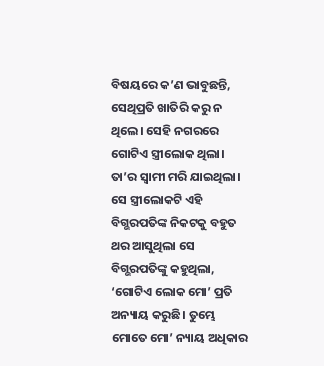ବିଷୟରେ କ’ଣ ଭାବୁଛନ୍ତି, ସେଥିପ୍ରତି ଖାତିରି କରୁ ନ ଥିଲେ। ସେହି ନଗରରେ ଗୋଟିଏ ସ୍ତ୍ରୀଲୋକ ଥିଲା। ତା’ର ସ୍ୱାମୀ ମରି ଯାଇଥିଲା। ସେ ସ୍ତ୍ରୀଲୋକଟି ଏହି ବିଗ୍ଭରପତିଙ୍କ ନିକଟକୁ ବହୁତ ଥର ଆସୁଥିଲା ସେ ବିଗ୍ଭରପତିଙ୍କୁ କହୁଥିଲା, ‘ଗୋଟିଏ ଲୋକ ମୋ’ ପ୍ରତି ଅନ୍ୟାୟ କରୁଛି। ତୁମ୍ଭେ ମୋତେ ମୋ’ ନ୍ୟାୟ ଅଧିକାର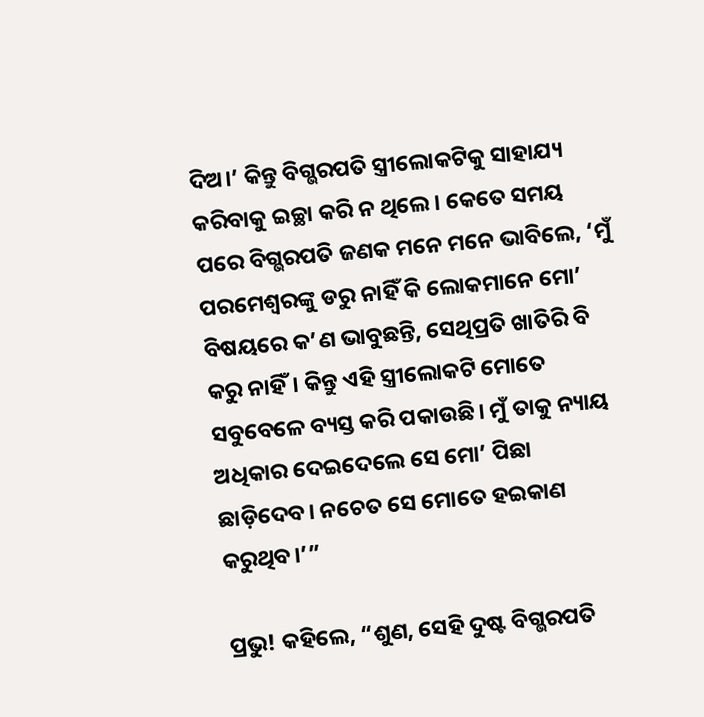ଦିଅ।’ କିନ୍ତୁ ବିଗ୍ଭରପତି ସ୍ତ୍ରୀଲୋକଟିକୁ ସାହାଯ୍ୟ କରିବାକୁ ଇଚ୍ଛା କରି ନ ଥିଲେ। କେତେ ସମୟ ପରେ ବିଗ୍ଭରପତି ଜଣକ ମନେ ମନେ ଭାବିଲେ, ‘ମୁଁ ପରମେଶ୍ୱରଙ୍କୁ ଡରୁ ନାହିଁ କି ଲୋକମାନେ ମୋ’ ବିଷୟରେ କ’ଣ ଭାବୁଛନ୍ତି, ସେଥିପ୍ରତି ଖାତିରି ବି କରୁ ନାହିଁ। କିନ୍ତୁ ଏହି ସ୍ତ୍ରୀଲୋକଟି ମୋତେ ସବୁବେଳେ ବ୍ୟସ୍ତ କରି ପକାଉଛି। ମୁଁ ତାକୁ ନ୍ୟାୟ ଅଧିକାର ଦେଇଦେଲେ ସେ ମୋ’ ପିଛା ଛାଡ଼ିଦେବ। ନଚେତ ସେ ମୋତେ ହଇକାଣ କରୁଥିବ।’”

ପ୍ରଭୁ! କହିଲେ, “ଶୁଣ, ସେହି ଦୁଷ୍ଟ ବିଗ୍ଭରପତି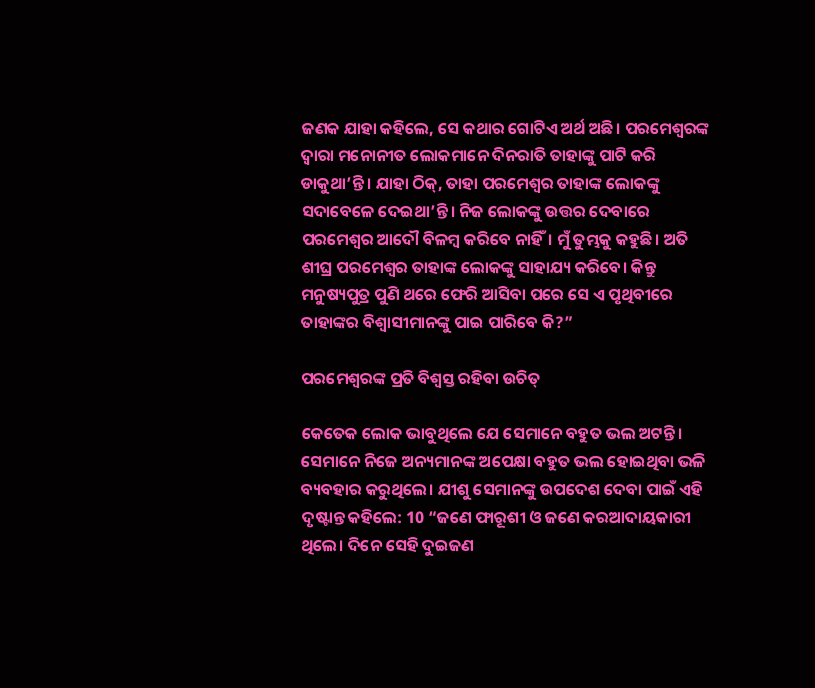ଜଣକ ଯାହା କହିଲେ, ସେ କଥାର ଗୋଟିଏ ଅର୍ଥ ଅଛି। ପରମେଶ୍ୱରଙ୍କ ଦ୍ୱାରା ମନୋନୀତ ଲୋକମାନେ ଦିନରାତି ତାହାଙ୍କୁ ପାଟି କରି ଡାକୁଥା’ନ୍ତି। ଯାହା ଠିକ୍, ତାହା ପରମେଶ୍ୱର ତାହାଙ୍କ ଲୋକଙ୍କୁ ସଦାବେଳେ ଦେଇଥା’ନ୍ତି। ନିଜ ଲୋକଙ୍କୁ ଉତ୍ତର ଦେବାରେ ପରମେଶ୍ୱର ଆଦୌ ବିଳମ୍ବ କରିବେ ନାହିଁ। ମୁଁ ତୁମ୍ଭକୁ କହୁଛି। ଅତି ଶୀଘ୍ର ପରମେଶ୍ୱର ତାହାଙ୍କ ଲୋକଙ୍କୁ ସାହାଯ୍ୟ କରିବେ। କିନ୍ତୁ ମନୁଷ୍ୟପୁତ୍ର ପୁଣି ଥରେ ଫେରି ଆସିବା ପରେ ସେ ଏ ପୃଥିବୀରେ ତାହାଙ୍କର ବିଶ୍ୱାସୀମାନଙ୍କୁ ପାଇ ପାରିବେ କି?”

ପରମେଶ୍ୱରଙ୍କ ପ୍ରତି ବିଶ୍ୱସ୍ତ ରହିବା ଉଚିତ୍

କେତେକ ଲୋକ ଭାବୁଥିଲେ ଯେ ସେମାନେ ବହୁତ ଭଲ ଅଟନ୍ତି। ସେମାନେ ନିଜେ ଅନ୍ୟମାନଙ୍କ ଅପେକ୍ଷା ବହୁତ ଭଲ ହୋଇଥିବା ଭଳି ବ୍ୟବହାର କରୁଥିଲେ। ଯୀଶୁ ସେମାନଙ୍କୁ ଉପଦେଶ ଦେବା ପାଇଁ ଏହି ଦୃଷ୍ଟାନ୍ତ କହିଲେ: 10 “ଜଣେ ଫାରୂଶୀ ଓ ଜଣେ କରଆଦାୟକାରୀ ଥିଲେ। ଦିନେ ସେହି ଦୁଇଜଣ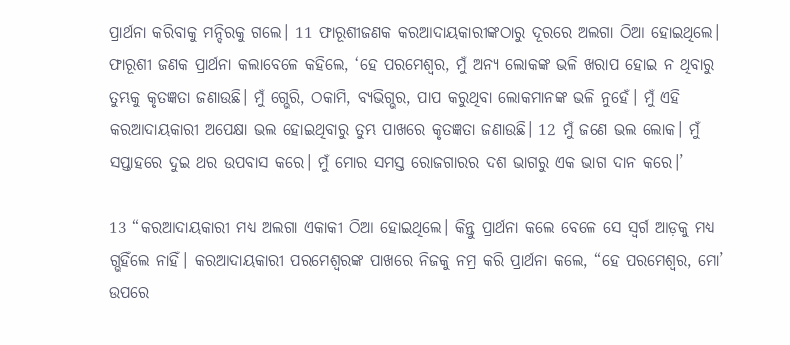ପ୍ରାର୍ଥନା କରିବାକୁ ମନ୍ଦିରକୁ ଗଲେ। 11 ଫାରୂଶୀଜଣକ କରଆଦାୟକାରୀଙ୍କଠାରୁ ଦୂରରେ ଅଲଗା ଠିଆ ହୋଇଥିଲେ। ଫାରୂଶୀ ଜଣକ ପ୍ରାର୍ଥନା କଲାବେଳେ କହିଲେ, ‘ହେ ପରମେଶ୍ୱର, ମୁଁ ଅନ୍ୟ ଲୋକଙ୍କ ଭଳି ଖରାପ ହୋଇ ନ ଥିବାରୁ ତୁମ୍ଭକୁ କୃତଜ୍ଞତା ଜଣାଉଛି। ମୁଁ ଗ୍ଭେରି, ଠକାମି, ବ୍ୟଭିଗ୍ଭର, ପାପ କରୁଥିବା ଲୋକମାନଙ୍କ ଭଳି ନୁହେଁ। ମୁଁ ଏହି କରଆଦାୟକାରୀ ଅପେକ୍ଷା ଭଲ ହୋଇଥିବାରୁ ତୁମ୍ଭ ପାଖରେ କୃତଜ୍ଞତା ଜଣାଉଛି। 12 ମୁଁ ଜଣେ ଭଲ ଲୋକ। ମୁଁ ସପ୍ତାହରେ ଦୁଇ ଥର ଉପବାସ କରେ। ମୁଁ ମୋର ସମସ୍ତ ରୋଜଗାରର ଦଶ ଭାଗରୁ ଏକ ଭାଗ ଦାନ କରେ।’

13 “କରଆଦାୟକାରୀ ମଧ୍ୟ ଅଲଗା ଏକାକୀ ଠିଆ ହୋଇଥିଲେ। କିନ୍ତୁ ପ୍ରାର୍ଥନା କଲେ ବେଳେ ସେ ସ୍ୱର୍ଗ ଆଡ଼କୁ ମଧ୍ୟ ଗ୍ଭହିଁଲେ ନାହିଁ। କରଆଦାୟକାରୀ ପରମେଶ୍ୱରଙ୍କ ପାଖରେ ନିଜକୁ ନମ୍ର କରି ପ୍ରାର୍ଥନା କଲେ, “ହେ ପରମେଶ୍ୱର, ମୋ’ ଉପରେ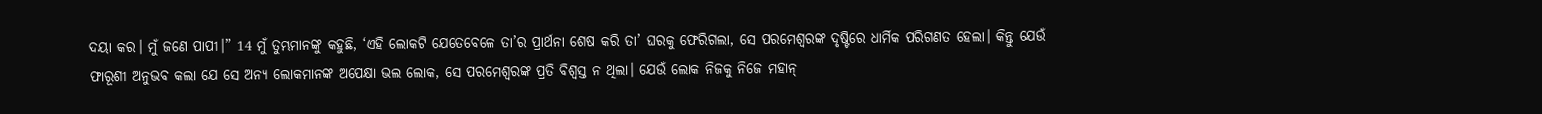ଦୟା କର। ମୁଁ ଜଣେ ପାପୀ।” 14 ମୁଁ ତୁମ୍ଭମାନଙ୍କୁ କହୁଛି, ‘ଏହି ଲୋକଟି ଯେତେବେଳେ ତା’ର ପ୍ରାର୍ଥନା ଶେଷ କରି ତା’ ଘରକୁ ଫେରିଗଲା, ସେ ପରମେଶ୍ୱରଙ୍କ ଦୃଷ୍ଟିରେ ଧାର୍ମିକ ପରିଗଣତ ହେଲା। କିନ୍ତୁ ଯେଉଁ ଫାରୂଶୀ ଅନୁଭବ କଲା ଯେ ସେ ଅନ୍ୟ ଲୋକମାନଙ୍କ ଅପେକ୍ଷା ଭଲ ଲୋକ, ସେ ପରମେଶ୍ୱରଙ୍କ ପ୍ରତି ବିଶ୍ୱସ୍ତ ନ ଥିଲା। ଯେଉଁ ଲୋକ ନିଜକୁ ନିଜେ ମହାନ୍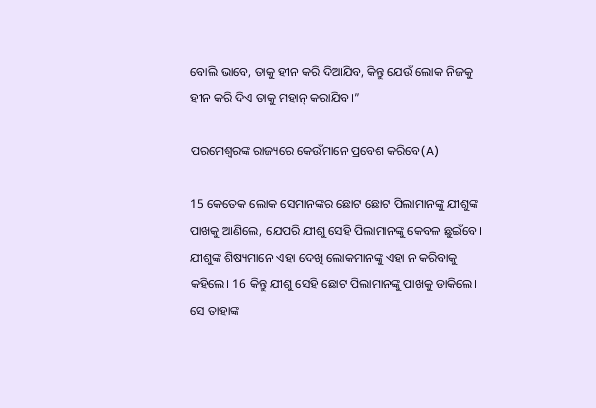ବୋଲି ଭାବେ, ତାକୁ ହୀନ କରି ଦିଆଯିବ, କିନ୍ତୁ ଯେଉଁ ଲୋକ ନିଜକୁ ହୀନ କରି ଦିଏ ତାକୁ ମହାନ୍ କରାଯିବ।”

ପରମେଶ୍ୱରଙ୍କ ରାଜ୍ୟରେ କେଉଁମାନେ ପ୍ରବେଶ କରିବେ(A)

15 କେତେକ ଲୋକ ସେମାନଙ୍କର ଛୋଟ ଛୋଟ ପିଲାମାନଙ୍କୁ ଯୀଶୁଙ୍କ ପାଖକୁ ଆଣିଲେ, ଯେପରି ଯୀଶୁ ସେହି ପିଲାମାନଙ୍କୁ କେବଳ ଛୁଇଁବେ। ଯୀଶୁଙ୍କ ଶିଷ୍ୟମାନେ ଏହା ଦେଖି ଲୋକମାନଙ୍କୁ ଏହା ନ କରିବାକୁ କହିଲେ। 16 କିନ୍ତୁ ଯୀଶୁ ସେହି ଛୋଟ ପିଲାମାନଙ୍କୁ ପାଖକୁ ଡାକିଲେ। ସେ ତାହାଙ୍କ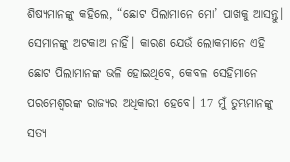ଶିଷ୍ୟମାନଙ୍କୁ କହିଲେ, “ଛୋଟ ପିଲାମାନେ ମୋ’ ପାଖକୁ ଆସନ୍ତୁ। ସେମାନଙ୍କୁ ଅଟକାଅ ନାହିଁ। କାରଣ ଯେଉଁ ଲୋକମାନେ ଏହି ଛୋଟ ପିଲାମାନଙ୍କ ଭଳି ହୋଇଥିବେ, କେବଳ ସେହିମାନେ ପରମେଶ୍ୱରଙ୍କ ରାଜ୍ୟର ଅଧିକାରୀ ହେବେ। 17 ମୁଁ ତୁମ୍ଭମାନଙ୍କୁ ସତ୍ୟ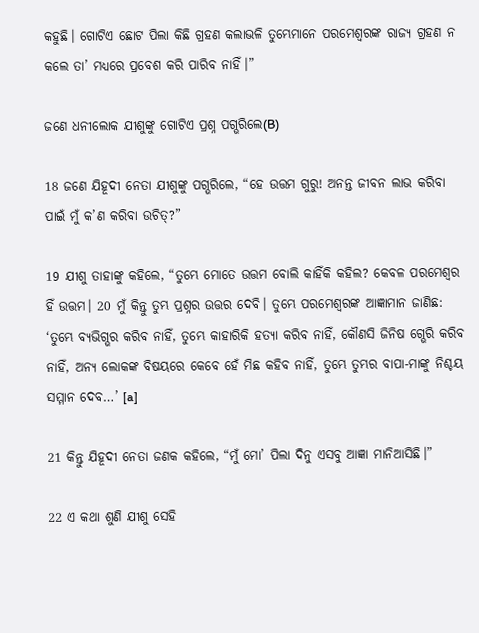କହୁଛି। ଗୋଟିଏ ଛୋଟ ପିଲା କିଛି ଗ୍ରହଣ କଲାଭଳି ତୁମ୍ଭେମାନେ ପରମେଶ୍ୱରଙ୍କ ରାଜ୍ୟ ଗ୍ରହଣ ନ କଲେ ତା’ ମଧ୍ୟରେ ପ୍ରବେଶ କରି ପାରିବ ନାହିଁ।”

ଜଣେ ଧନୀଲୋକ ଯୀଶୁଙ୍କୁ ଗୋଟିଏ ପ୍ରଶ୍ନ ପଗ୍ଭରିଲେ(B)

18 ଜଣେ ଯିହୂଦୀ ନେତା ଯୀଶୁଙ୍କୁ ପଗ୍ଭରିଲେ, “ହେ ଉତ୍ତମ ଗୁରୁ! ଅନନ୍ତ ଜୀବନ ଲାଭ କରିବା ପାଇଁ ମୁଁ କ’ଣ କରିବା ଉଚିତ୍?”

19 ଯୀଶୁ ତାହାଙ୍କୁ କହିଲେ, “ତୁମ୍ଭେ ମୋତେ ଉତ୍ତମ ବୋଲି କାହିଁକି କହିଲ? କେବଳ ପରମେଶ୍ୱର ହିଁ ଉତ୍ତମ। 20 ମୁଁ କିନ୍ତୁ ତୁମ୍ଭ ପ୍ରଶ୍ନର ଉତ୍ତର ଦେବି। ତୁମ୍ଭେ ପରମେଶ୍ୱରଙ୍କ ଆଜ୍ଞାମାନ ଜାଣିଛ: ‘ତୁମ୍ଭେ ବ୍ୟଭିଗ୍ଭର କରିବ ନାହିଁ, ତୁମ୍ଭେ କାହାରିକି ହତ୍ୟା କରିବ ନାହିଁ, କୌଣସି ଜିନିଷ ଗ୍ଭେରି କରିବ ନାହିଁ, ଅନ୍ୟ ଲୋକଙ୍କ ବିଷୟରେ କେବେ ହେଁ ମିଛ କହିବ ନାହିଁ, ତୁମ୍ଭେ ତୁମ୍ଭର ବାପା-ମାଙ୍କୁ ନିଶ୍ଚୟ ସମ୍ମାନ ଦେବ…’ [a]

21 କିନ୍ତୁ ଯିହୂଦୀ ନେତା ଜଣକ କହିଲେ, “ମୁଁ ମୋ’ ପିଲା ଦିନୁ ଏସବୁ ଆଜ୍ଞା ମାନିଆସିଛି।”

22 ଏ କଥା ଶୁଣି ଯୀଶୁ ସେହି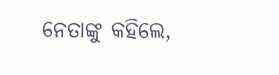ନେତାଙ୍କୁ କହିଲେ,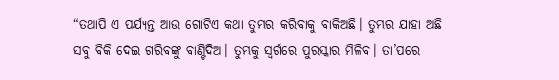“ତଥାପି ଏ ପର୍ଯ୍ୟନ୍ତ ଆଉ ଗୋଟିଏ କଥା ତୁମ୍ଭର କରିବାକୁ ବାକିଅଛି। ତୁମ୍ଭର ଯାହା ଅଛି ସବୁ ବିକି ଦେଇ ଗରିବଙ୍କୁ ବାଣ୍ଟିଦିଅ। ତୁମ୍ଭକୁ ସ୍ୱର୍ଗରେ ପୁରସ୍କାର ମିଳିବ। ତା’ପରେ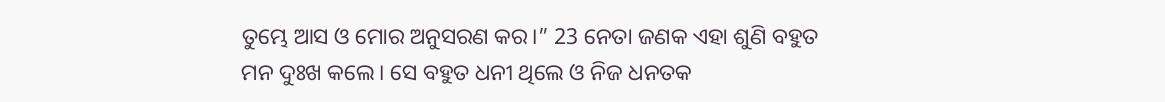ତୁମ୍ଭେ ଆସ ଓ ମୋର ଅନୁସରଣ କର।” 23 ନେତା ଜଣକ ଏହା ଶୁଣି ବହୁତ ମନ ଦୁଃଖ କଲେ। ସେ ବହୁତ ଧନୀ ଥିଲେ ଓ ନିଜ ଧନତକ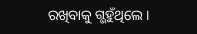ରଖିବାକୁ ଗ୍ଭହୁଁଥିଲେ।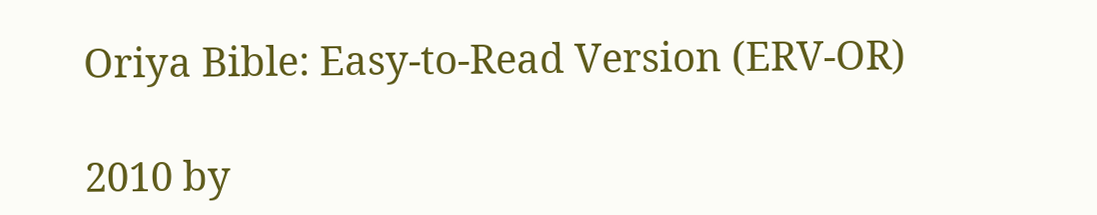Oriya Bible: Easy-to-Read Version (ERV-OR)

2010 by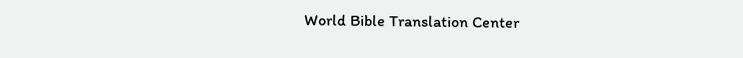World Bible Translation Center